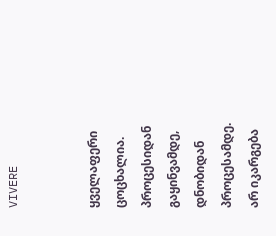VIVERE


ყველაფერი ცოცხალია.
პროცესიდან გაყინვამდე,
დნობიდან პროცესამდე.
არ იკარგება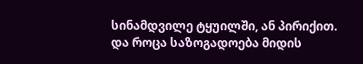სინამდვილე ტყუილში, ან პირიქით.
და როცა საზოგადოება მიდის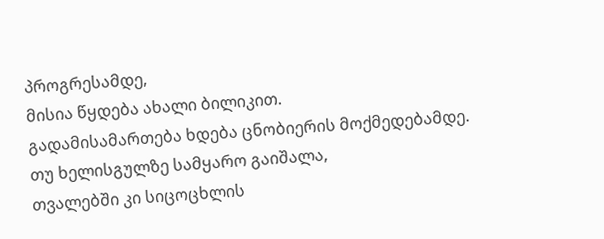პროგრესამდე,
მისია წყდება ახალი ბილიკით.
გადამისამართება ხდება ცნობიერის მოქმედებამდე.
თუ ხელისგულზე სამყარო გაიშალა,
თვალებში კი სიცოცხლის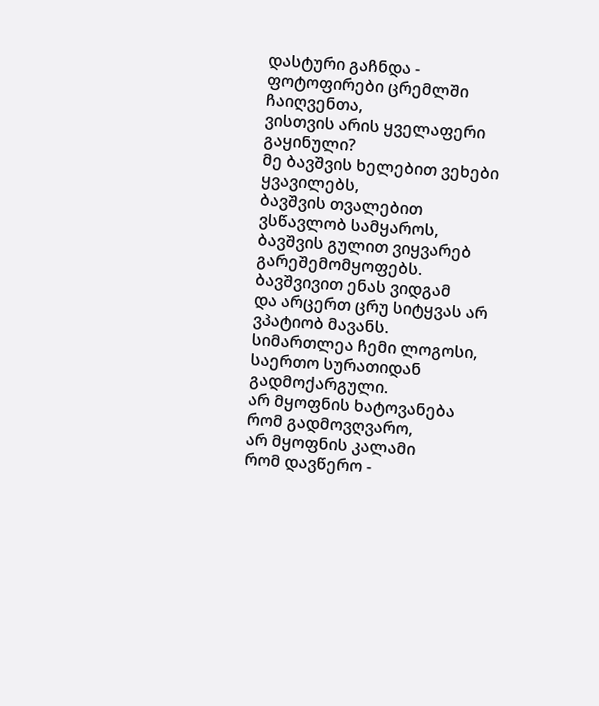დასტური გაჩნდა -
ფოტოფირები ცრემლში ჩაიღვენთა,
ვისთვის არის ყველაფერი გაყინული?
მე ბავშვის ხელებით ვეხები ყვავილებს,
ბავშვის თვალებით ვსწავლობ სამყაროს,
ბავშვის გულით ვიყვარებ გარეშემომყოფებს.
ბავშვივით ენას ვიდგამ
და არცერთ ცრუ სიტყვას არ ვპატიობ მავანს.
სიმართლეა ჩემი ლოგოსი,
საერთო სურათიდან გადმოქარგული.
არ მყოფნის ხატოვანება
რომ გადმოვღვარო,
არ მყოფნის კალამი
რომ დავწერო -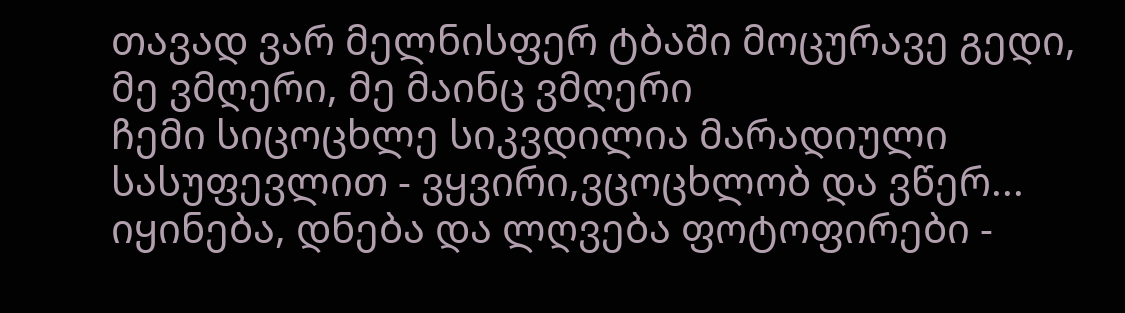თავად ვარ მელნისფერ ტბაში მოცურავე გედი,
მე ვმღერი, მე მაინც ვმღერი
ჩემი სიცოცხლე სიკვდილია მარადიული სასუფევლით - ვყვირი,ვცოცხლობ და ვწერ...
იყინება, დნება და ლღვება ფოტოფირები -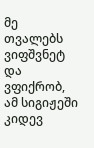მე თვალებს ვიფშვნეტ და ვფიქრობ,
ამ სიგიჟეში კიდევ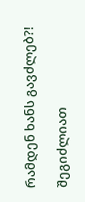რამდენ ხანს გავძლებ?!

შეგიძლიათ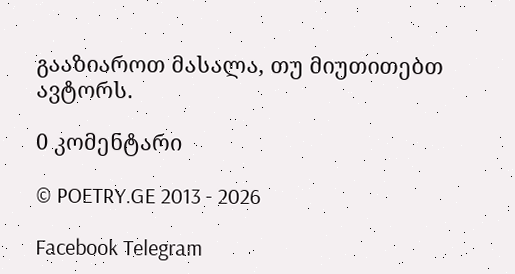გააზიაროთ მასალა, თუ მიუთითებთ ავტორს.

0 კომენტარი

© POETRY.GE 2013 - 2026

Facebook Telegram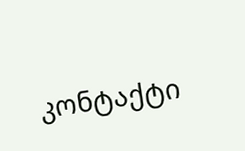კონტაქტი